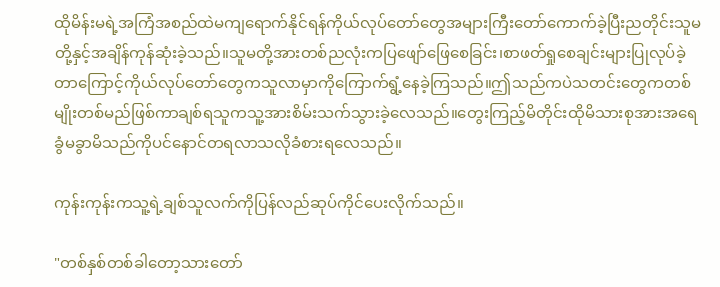ထိုမိန်းမရဲ့အကြံအစည်ထဲမကျရောက်နိုင်ရန်ကိုယ်လုပ်တော်တွေအများကြီးတော်ကောက်ခဲ့ပြီးညတိုင်းသူမတို့နှင့်အချိန်ကုန်ဆုံးခဲ့သည်။သူမတို့အားတစ်ညလုံးကပြဖျော်ဖြေစေခြင်း၊စာဖတ်ရှုစေချင်းများပြုလုပ်ခဲ့တာကြောင့်ကိုယ်လုပ်တော်တွေကသူလာမှာကိုကြောက်ရွံ့နေခဲ့ကြသည်။ဤသည်ကပဲသတင်းတွေကတစ်မျိုးတစ်မည်ဖြစ်ကာချစ်ရသူကသူ့အားစိမ်းသက်သွားခဲ့လေသည်။တွေးကြည့်မိတိုင်းထိုမိသားစုအားအရေခွံမခွာမိသည်ကိုပင်နောင်တရလာသလိုခံစားရလေသည်။

ကုန်းကုန်းကသူ့ရဲ့ချစ်သူလက်ကိုပြန်လည်ဆုပ်ကိုင်ပေးလိုက်သည်။

"တစ်နှစ်တစ်ခါတော့သားတော်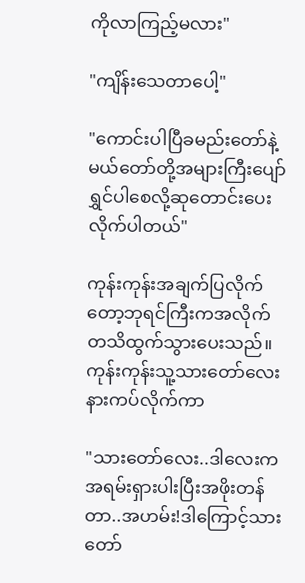ကိုလာကြည့်မလား"

"ကျိန်းသေတာပေါ့"

"ကောင်းပါပြီခမည်းတော်နဲ့မယ်တော်တို့အများကြီးပျော်ရွှင်ပါစေလို့ဆုတောင်းပေးလိုက်ပါတယ်"

ကုန်းကုန်းအချက်ပြလိုက်တော့ဘုရင်ကြီးကအလိုက်တသိထွက်သွားပေးသည်။ကုန်းကုန်းသူ့သားတော်လေးနားကပ်လိုက်ကာ

"သားတော်လေး..ဒါလေးကအရမ်းရှားပါးပြီးအဖိုးတန်တာ..အဟမ်း!ဒါကြောင့်သားတော်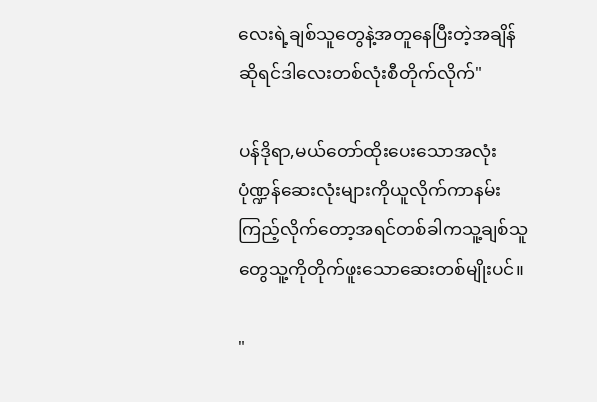လေးရဲ့ချစ်သူတွေနဲ့အတူနေပြီးတဲ့အချိန်ဆိုရင်ဒါလေးတစ်လုံးစီတိုက်လိုက်"

ပန်ဒိုရာ,မယ်တော်ထိုးပေးသောအလုံးပုံဏ္ဍန်ဆေးလုံးများကိုယူလိုက်ကာနမ်းကြည့်လိုက်တော့အရင်တစ်ခါကသူ့ချစ်သူတွေသူ့ကိုတိုက်ဖူးသောဆေးတစ်မျိုးပင်။

"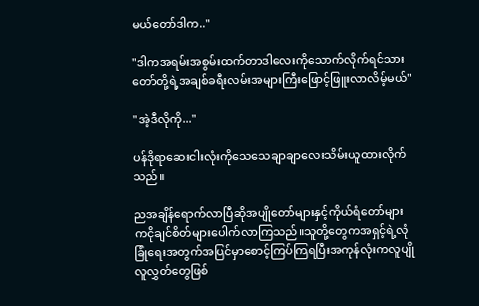မယ်တော်ဒါက.."

"ဒါကအရမ်းအစွမ်းထက်တာဒါလေးကိုသောက်လိုက်ရင်သားတော်တို့ရဲ့အချစ်ခရီးလမ်းအများကြီးဖြောင့်ဖြူးလာလိမ့်မယ်"

"အဲ့ဒီလိုကို..."

ပန်ဒိုရာဆေးငါးလုံးကိုသေသေချာချာလေးသိမ်းယူထားလိုက်သည်။

ညအချိန်ရောက်လာပြီဆိုအပျိုတော်များနှင့်ကိုယ်ရံတော်များကငိုချင်စိတ်များပေါက်လာကြသည်။သူတို့တွေကအရှင့်ရဲ့လုံခြုံရေးအတွက်အပြင်မှာစောင့်ကြပ်ကြရပြီးအကုန်လုံးကလူပျိုလူလွှတ်တွေဖြစ်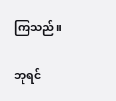ကြသည်။

ဘုရင်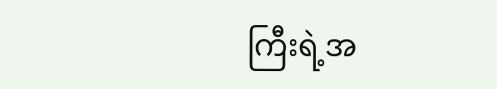ကြီးရဲ့အ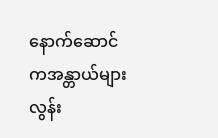နောက်ဆောင်ကအန္တာယ်များလွန်း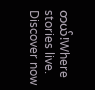တယ်!Where stories live. Discover now